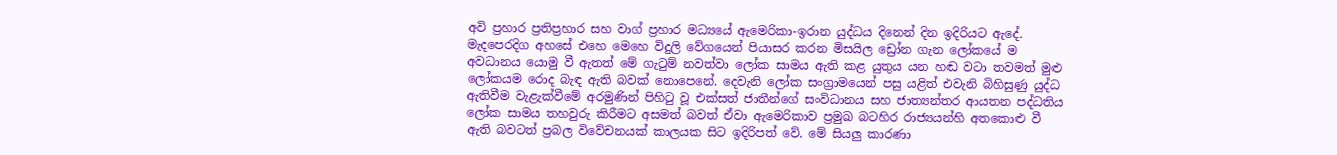අවි ප්‍රහාර ප්‍රතිප්‍රහාර සහ වාග් ප්‍රහාර මධ්‍යයේ ඇමෙරිකා-ඉරාන යුද්ධය දිනෙන් දින ඉදිරියට ඇදේ. මැදපෙරදිග අහසේ එහෙ මෙහෙ විදුලි වේගයෙන් පියාසර කරන මිසයිල ඩ්‍රෝන ගැන ලෝකයේ ම අවධානය යොමු වී ඇතත් මේ ගැටුම් නවත්වා ලෝක සාමය ඇති කළ යුතුය යන හඬ වටා තවමත් මුළු ලෝකයම රොද බැඳ ඇති බවක් නොපෙනේ. දෙවැනි ලෝක සංග්‍රාමයෙන් පසු යළිත් එවැනි බිහිසුණු යුද්ධ ඇතිවීම වැළැක්වීමේ අරමුණින් පිහිටු වූ එක්සත් ජාතීන්ගේ සංවිධානය සහ ජාත්‍යන්තර ආයතන පද්ධතිය ලෝක සාමය තහවුරු කිරීමට අසමත් බවත් ඒවා ඇමෙරිකාව ප්‍රමුඛ බටහිර රාජ්‍යයන්හි අතකොළු වී ඇති බවටත් ප්‍රබල විවේචනයක් කාලයක සිට ඉදිරිපත් වේ. මේ සියලු කාරණා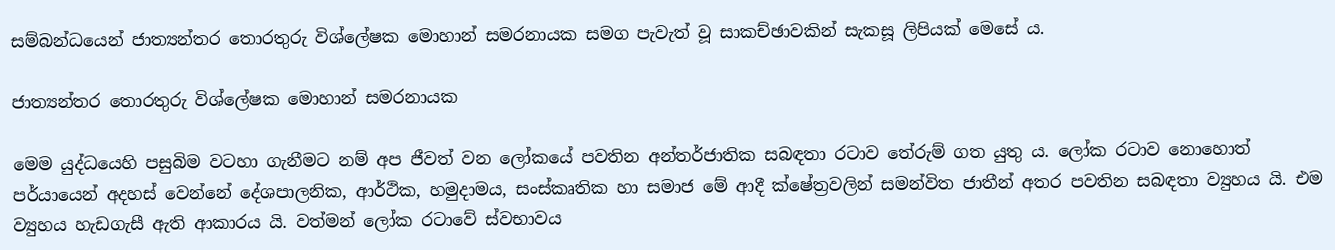සම්බන්ධයෙන් ජාත්‍යන්තර තොරතුරු විශ්ලේෂක මොහාන් සමරනායක සමග පැවැත් වූ සාකච්ඡාවකින් සැකසූ ලිපියක් මෙසේ ය.

ජාත්‍යන්තර තොරතුරු විශ්ලේෂක මොහාන් සමරනායක

මෙම යුද්ධයෙහි පසුබිම වටහා ගැනීමට නම් අප ජීවත් වන ලෝකයේ පවතින අන්තර්ජාතික සබඳතා රටාව තේරුම් ගත යුතු ය. ලෝක රටාව නොහොත් පර්යායෙන් අදහස් වෙන්නේ දේශපාලනික, ආර්ථික, හමුදාමය, සංස්කෘතික හා සමාජ මේ ආදී ක්ෂේත්‍රවලින් සමන්විත ජාතීන් අතර පවතින සබඳතා ව්‍යුහය යි. එම ව්‍යුහය හැඩගැසී ඇති ආකාරය යි. වත්මන් ලෝක රටාවේ ස්වභාවය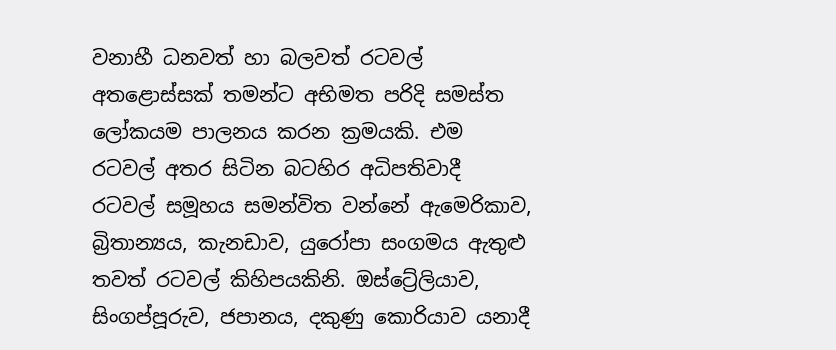වනාහී ධනවත් හා බලවත් රටවල් අතළොස්සක් තමන්ට අභිමත පරිදි සමස්ත ලෝකයම පාලනය කරන ක්‍රමයකි. එම රටවල් අතර සිටින බටහිර අධිපතිවාදී රටවල් සමූහය සමන්විත වන්නේ ඇමෙරිකාව, බ්‍රිතාන්‍යය, කැනඩාව, යුරෝපා සංගමය ඇතුළු තවත් රටවල් කිහිපයකිනි. ඔස්ට්‍රේලියාව, සිංගප්පූරුව, ජපානය, දකුණු කොරියාව යනාදී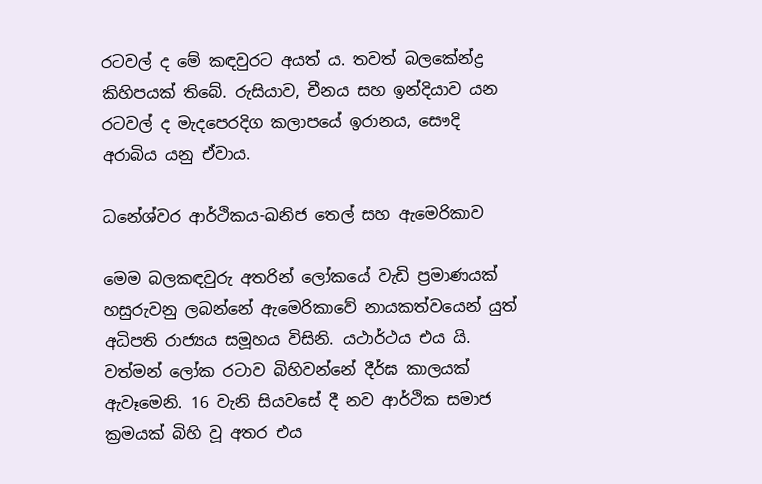රටවල් ද මේ කඳවුරට අයත් ය. තවත් බලකේන්ද්‍ර කිහිපයක් තිබේ. රුසියාව, චීනය සහ ඉන්දියාව යන රටවල් ද මැදපෙරදිග කලාපයේ ඉරානය, සෞදි අරාබිය යනු ඒවාය.

ධනේශ්වර ආර්ථිකය-ඛනිජ තෙල් සහ ඇමෙරිකාව

මෙම බලකඳවුරු අතරින් ලෝකයේ වැඩි ප්‍රමාණයක් හසුරුවනු ලබන්නේ ඇමෙරිකාවේ නායකත්වයෙන් යුත් අධිපති රාජ්‍යය සමූහය විසිනි. යථාර්ථය එය යි. වත්මන් ලෝක රටාව බිහිවන්නේ දීර්ඝ කාලයක් ඇවෑමෙනි. 16 වැනි සියවසේ දී නව ආර්ථික සමාජ ක්‍රමයක් බිහි වූ අතර එය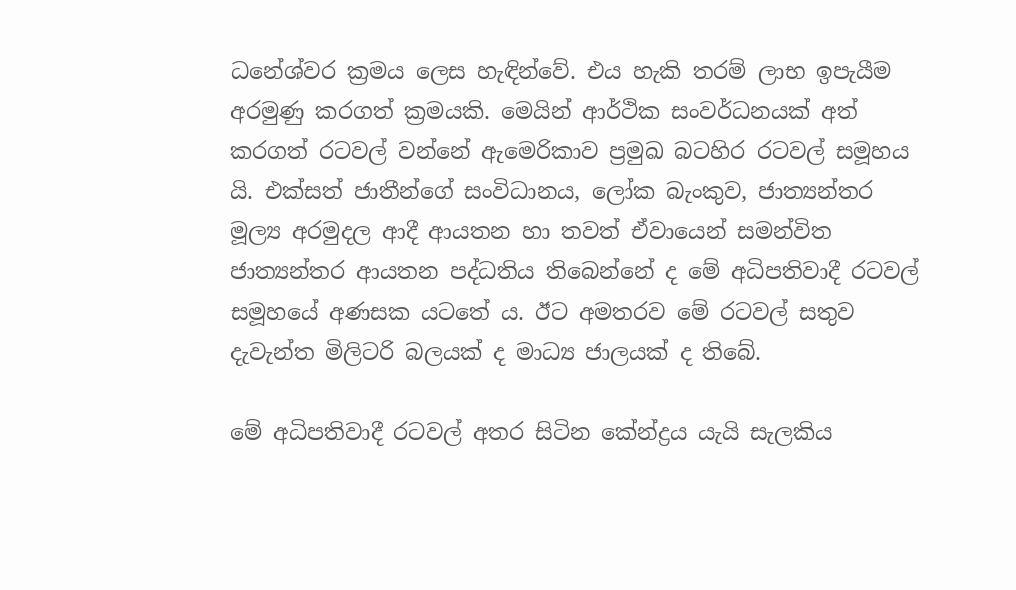ධනේශ්වර ක්‍රමය ලෙස හැඳින්වේ. එය හැකි තරම් ලාභ ඉපැයීම අරමුණු කරගත් ක්‍රමයකි. මෙයින් ආර්ථික සංවර්ධනයක් අත් කරගත් රටවල් වන්නේ ඇමෙරිකාව ප්‍රමුඛ බටහිර රටවල් සමූහය යි. එක්සත් ජාතීන්ගේ සංවිධානය, ලෝක බැංකුව, ජාත්‍යන්තර මූල්‍ය අරමුදල ආදී ආයතන හා තවත් ඒවායෙන් සමන්විත ජාත්‍යන්තර ආයතන පද්ධතිය තිබෙන්නේ ද මේ අධිපතිවාදී රටවල් සමූහයේ අණසක යටතේ ය. ඊට අමතරව මේ රටවල් සතුව දැවැන්ත මිලිටරි බලයක් ද මාධ්‍ය ජාලයක් ද තිබේ.

මේ අධිපතිවාදී රටවල් අතර සිටින කේන්ද්‍රය යැයි සැලකිය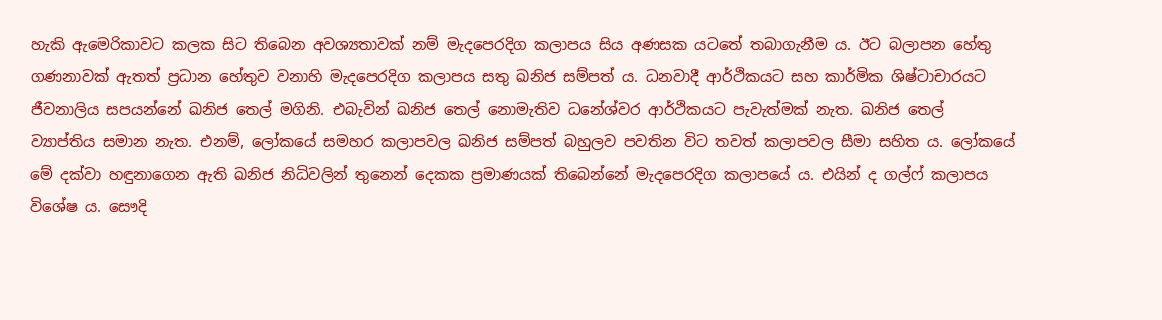හැකි ඇමෙරිකාවට කලක සිට තිබෙන අවශ්‍යතාවක් නම් මැදපෙරදිග කලාපය සිය අණසක යටතේ තබාගැනීම ය. ඊට බලාපන හේතු ගණනාවක් ඇතත් ප්‍රධාන හේතුව වනාහි මැදපෙරදිග කලාපය සතු ඛනිජ සම්පත් ය. ධනවාදී ආර්ථිකයට සහ කාර්මික ශිෂ්ටාචාරයට ජීවනාලිය සපයන්නේ ඛනිජ තෙල් මගිනි. එබැවින් ඛනිජ තෙල් නොමැතිව ධනේශ්වර ආර්ථිකයට පැවැත්මක් නැත. ඛනිජ තෙල් ව්‍යාප්තිය සමාන නැත. එනම්, ලෝකයේ සමහර කලාපවල ඛනිජ සම්පත් බහුලව පවතින විට තවත් කලාපවල සීමා සහිත ය. ලෝකයේ මේ දක්වා හඳුනාගෙන ඇති ඛනිජ නිධිවලින් තුනෙන් දෙකක ප්‍රමාණයක් තිබෙන්නේ මැදපෙරදිග කලාපයේ ය. එයින් ද ගල්ෆ් කලාපය විශේෂ ය. සෞදි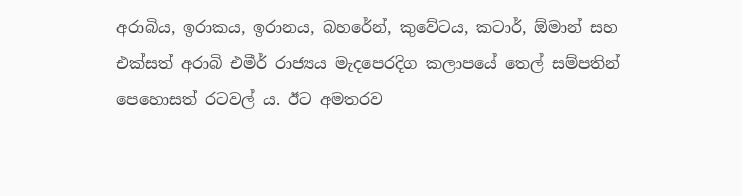අරාබිය, ඉරාකය, ඉරානය, බහරේන්, කුවේටය, කටාර්, ඕමාන් සහ එක්සත් අරාබි එමීර් රාජ්‍යය මැදපෙරදිග කලාපයේ තෙල් සම්පතින් පෙහොසත් රටවල් ය. ඊට අමතරව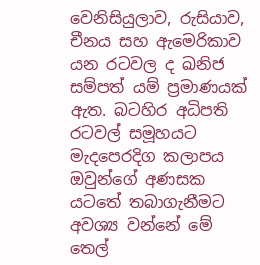වෙනිසියුලාව, රුසියාව, චීනය සහ ඇමෙරිකාව යන රටවල ද ඛනිජ සම්පත් යම් ප්‍රමාණයක් ඇත. බටහිර අධිපති රටවල් සමූහයට මැදපෙරදිග කලාපය ඔවුන්ගේ අණසක යටතේ තබාගැනීමට අවශ්‍ය වන්නේ මේ තෙල්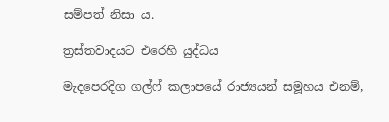සම්පත් නිසා ය.

ත්‍රස්තවාදයට එරෙහි යුද්ධය

මැදපෙරදිග ගල්ෆ් කලාපයේ රාජ්‍යයන් සමූහය එනම්,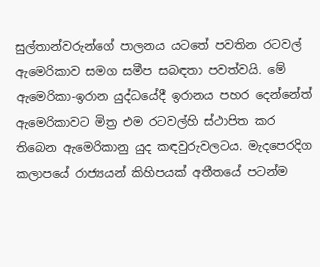සුල්තාන්වරුන්ගේ පාලනය යටතේ පවතින රටවල් ඇමෙරිකාව සමග සමීප සබඳතා පවත්වයි. මේ ඇමෙරිකා-ඉරාන යුද්ධයේදී ඉරානය පහර දෙන්නේත් ඇමෙරිකාවට මිත්‍ර එම රටවල්හි ස්ථාපිත කර තිබෙන ඇමෙරිකානු යුද කඳවුරුවලටය. මැදපෙරදිග කලාපයේ රාජ්‍යයන් කිහිපයක් අතීතයේ පටන්ම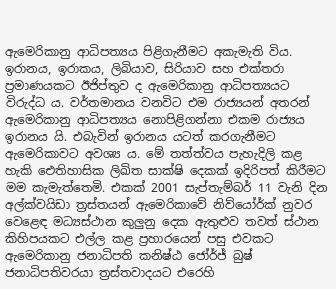ඇමෙරිකානු ආධිපත්‍යය පිළිගැනීමට අකැමැති විය. ඉරානය, ඉරාකය, ලිබියාව, සිරියාව සහ එක්තරා ප්‍රමාණයකට ඊජිප්තුව ද ඇමෙරිකානු ආධිපත්‍යයට විරුද්ධ ය. වර්තමානය වනවිට එම රාජ්‍යයන් අතරන් ඇමෙරිකානු ආධිපත්‍යය නොපිළිගන්නා එකම රාජ්‍යය ඉරානය යි. එබැවින් ඉරානය යටත් කරගැනීමට ඇමෙරිකාවට අවශ්‍ය ය. මේ තත්ත්වය පැහැදිලි කළ හැකි ඓතිහාසික ලිඛිත සාක්ෂි දෙකක් ඉදිරිපත් කිරීමට මම කැමැත්තෙමි. එකක් 2001 සැප්තැම්බර් 11 වැනි දින අල්ක්වයිඩා ත්‍රස්තයන් ඇමෙරිකාවේ නිව්‌යෝර්ක් නුවර වෙළෙඳ මධ්‍යස්ථාන කුලුනු දෙක ඇතුළුව තවත් ස්ථාන කිහිපයකට එල්ල කළ ප්‍රහාරයෙන් පසු එවකට ඇමෙරිකානු ජනාධිපති කනිෂ්ඨ ජෝර්ජ් බුෂ් ජනාධිපතිවරයා ත්‍රස්තවාදයට එරෙහි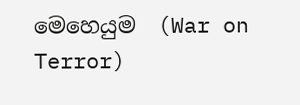මෙහෙයුම  (War on Terror)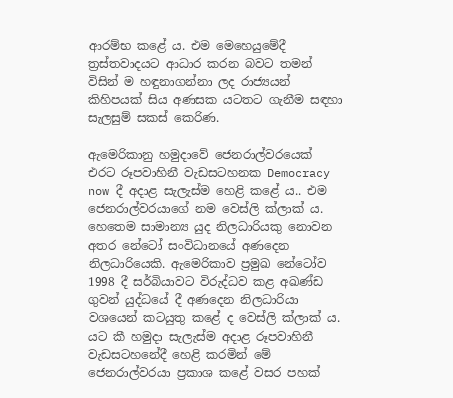ආරම්භ කළේ ය. එම මෙහෙයුමේදී ත්‍රස්තවාදයට ආධාර කරන බවට තමන් විසින් ම හඳුනාගන්නා ලද රාජ්‍යයන් කිහිපයක් සිය අණසක යටතට ගැනීම සඳහා සැලසුම් සකස් කෙරිණ.

ඇමෙරිකානු හමුදාවේ ජෙනරාල්වරයෙක් එරට රූපවාහිනී වැඩසටහනක Democracy now දී අදාළ සැලැස්ම හෙළි කළේ ය.. එම ජෙනරාල්වරයාගේ නම වෙස්ලි ක්ලාක් ය. හෙතෙම සාමාන්‍ය යුද නිලධාරියකු නොවන අතර නේටෝ සංවිධානයේ අණදෙන නිලධාරියෙකි. ඇමෙරිකාව ප්‍රමුඛ නේටෝව 1998 දී සර්බියාවට විරුද්ධව කළ අඛණ්ඩ ගුවන් යුද්ධයේ දී අණදෙන නිලධාරියා වශයෙන් කටයුතු කළේ ද වෙස්ලි ක්ලාක් ය. යට කී හමුදා සැලැස්ම අදාළ රූපවාහිනී වැඩසටහනේදී හෙළි කරමින් මේ ජෙනරාල්වරයා ප්‍රකාශ කළේ වසර පහක්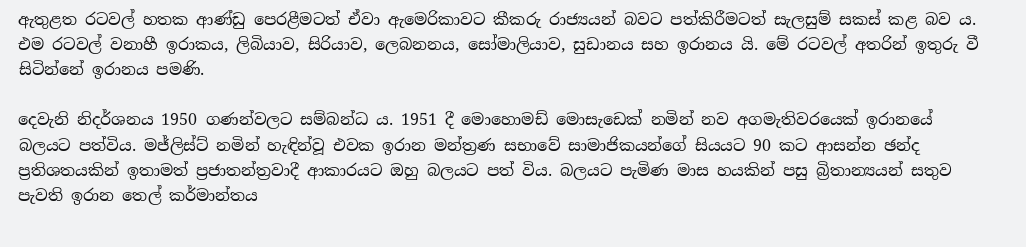ඇතුළත රටවල් හතක ආණ්ඩු පෙරළීමටත් ඒවා ඇමෙරිකාවට කීකරු රාජ්‍යයන් බවට පත්කිරීමටත් සැලසුම් සකස් කළ බව ය. එම රටවල් වනාහී ඉරාකය, ලිබියාව, සිරියාව, ලෙබනනය, සෝමාලියාව, සුඩානය සහ ඉරානය යි. මේ රටවල් අතරින් ඉතුරු වී සිටින්නේ ඉරානය පමණි.

දෙවැනි නිදර්ශනය 1950 ගණන්වලට සම්බන්ධ ය. 1951 දී මොහොමඩ් මොසැඩෙක් නමින් නව අගමැතිවරයෙක් ඉරානයේ බලයට පත්විය. මජ්ලිස්ට් නමින් හැඳින්වූ එවක ඉරාන මන්ත්‍රණ සභාවේ සාමාජිකයන්ගේ සියයට 90 කට ආසන්න ඡන්ද ප්‍රතිශතයකින් ඉතාමත් ප්‍රජාතන්ත්‍රවාදී ආකාරයට ඔහු බලයට පත් විය. බලයට පැමිණ මාස හයකින් පසු බ්‍රිතාන්‍යයන් සතුව පැවති ඉරාන තෙල් කර්මාන්තය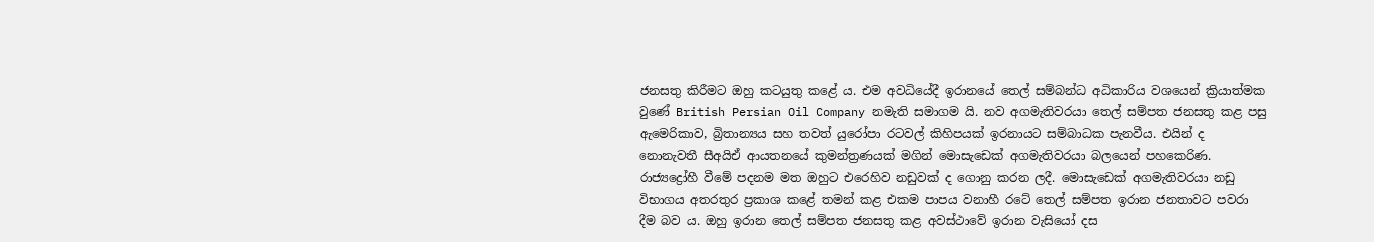ජනසතු කිරීමට ඔහු කටයුතු කළේ ය. එම අවධියේදී ඉරානයේ තෙල් සම්බන්ධ අධිකාරිය වශයෙන් ක්‍රියාත්මක වුණේ British Persian Oil Company නමැති සමාගම යි. නව අගමැතිවරයා තෙල් සම්පත ජනසතු කළ පසු ඇමෙරිකාව, බ්‍රිතාන්‍යය සහ තවත් යුරෝපා රටවල් කිහිපයක් ඉරනායට සම්බාධක පැනවීය. එයින් ද නොනැවතී සීඅයිඒ ආයතනයේ කුමන්ත්‍රණයක් මගින් මොසැඩෙක් අගමැතිවරයා බලයෙන් පහකෙරිණ. රාජ්‍යද්‍රෝහී වීමේ පදනම මත ඔහුට එරෙහිව නඩුවක් ද ගොනු කරන ලදී. මොසැඩෙක් අගමැතිවරයා නඩු විභාගය අතරතුර ප්‍රකාශ කළේ තමන් කළ එකම පාපය වනාහී රටේ තෙල් සම්පත ඉරාන ජනතාවට පවරා දීම බව ය. ඔහු ඉරාන තෙල් සම්පත ජනසතු කළ අවස්ථාවේ ඉරාන වැසියෝ දස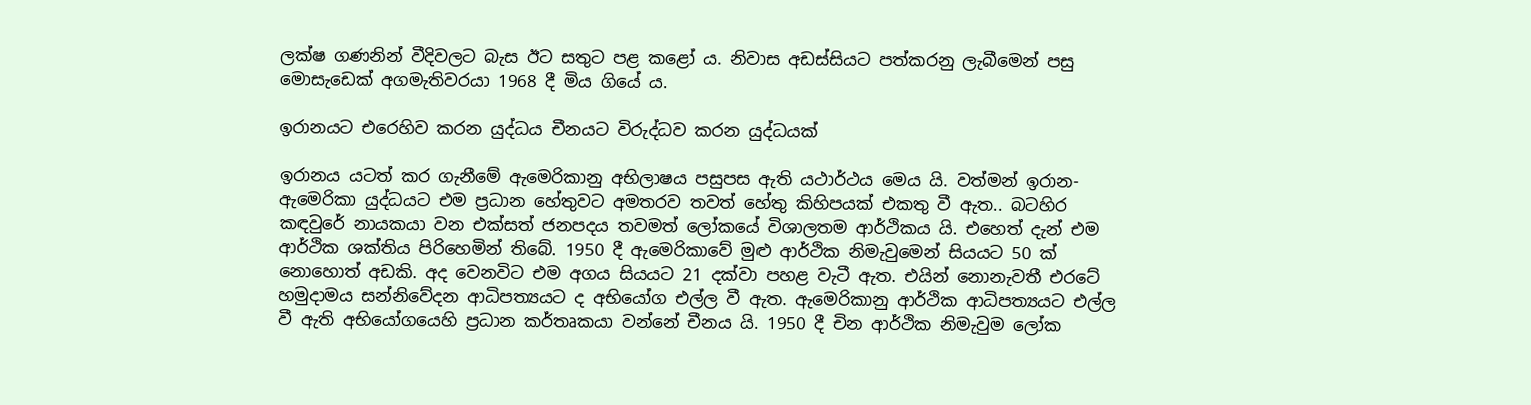ලක්ෂ ගණනින් වීදිවලට බැස ඊට සතුට පළ කළෝ ය. නිවාස අඩස්සියට පත්කරනු ලැබීමෙන් පසු මොසැඩෙක් අගමැතිවරයා 1968 දී මිය ගියේ ය.

ඉරානයට එරෙහිව කරන යුද්ධය චීනයට විරුද්ධව කරන යුද්ධයක්

ඉරානය යටත් කර ගැනීමේ ඇමෙරිකානු අභිලාෂය පසුපස ඇති යථාර්ථය මෙය යි. වත්මන් ඉරාන-ඇමෙරිකා යුද්ධයට එම ප්‍රධාන හේතුවට අමතරව තවත් හේතු කිහිපයක් එකතු වී ඇත.. බටහිර කඳවුරේ නායකයා වන එක්සත් ජනපදය තවමත් ලෝකයේ විශාලතම ආර්ථිකය යි. එහෙත් දැන් එම ආර්ථික ශක්තිය පිරිහෙමින් තිබේ. 1950 දී ඇමෙරිකාවේ මුළු ආර්ථික නිමැවුමෙන් සියයට 50 ක් නොහොත් අඩකි. අද වෙනවිට එම අගය සියයට 21 දක්වා පහළ වැටී ඇත. එයින් නොනැවතී එරටේ හමුදාමය සන්නිවේදන ආධිපත්‍යයට ද අභියෝග එල්ල වී ඇත. ඇමෙරිකානු ආර්ථික ආධිපත්‍යයට එල්ල වී ඇති අභියෝගයෙහි ප්‍රධාන කර්තෘකයා වන්නේ චීනය යි. 1950 දී චින ආර්ථික නිමැවුම ලෝක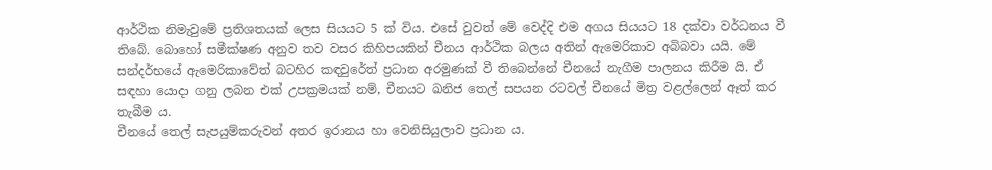ආර්ථික නිමැවුමේ ප්‍රතිශතයක් ලෙස සියයට 5 ක් විය. එසේ වුවත් මේ වෙද්දි එම අගය සියයට 18 දක්වා වර්ධනය වී තිබේ. බොහෝ සමීක්ෂණ අනුව තව වසර කිහිපයකින් චීනය ආර්ථික බලය අතින් ඇමෙරිකාව අබිබවා යයි. මේ සන්දර්භයේ ඇමෙරිකාවේත් බටහිර කඳවුරේත් ප්‍රධාන අරමුණක් වී තිබෙන්නේ චීනයේ නැගීම පාලනය කිරීම යි. ඒ සඳහා යොදා ගනු ලබන එක් උපක්‍රමයක් නම්, චීනයට ඛනිජ තෙල් සපයන රටවල් චීනයේ මිත්‍ර වළල්ලෙන් ඈත් කර තැබීම ය.
චීනයේ තෙල් සැපයුම්කරුවන් අතර ඉරානය හා වෙනිසියුලාව ප්‍රධාන ය.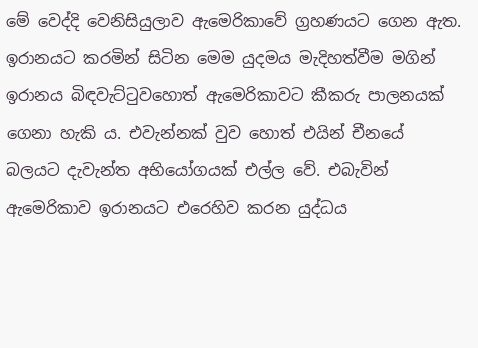මේ වෙද්දි වෙනිසියුලාව ඇමෙරිකාවේ ග්‍රහණයට ගෙන ඇත. ඉරානයට කරමින් සිටින මෙම යුදමය මැදිහත්වීම මගින් ඉරානය බිඳවැට්ටුවහොත් ඇමෙරිකාවට කීකරු පාලනයක් ගෙනා හැකි ය. එවැන්නක් වුව හොත් එයින් චීනයේ බලයට දැවැන්ත අභියෝගයක් එල්ල වේ. එබැවින් ඇමෙරිකාව ඉරානයට එරෙහිව කරන යුද්ධය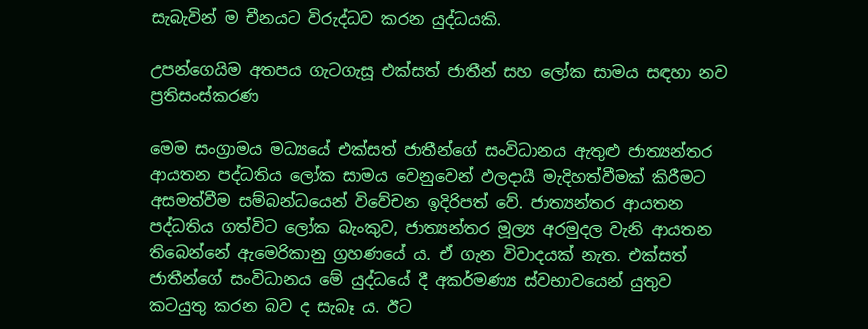සැබැවින් ම චීනයට විරුද්ධව කරන යුද්ධයකි.

උපන්ගෙයිම අතපය ගැටගැසූ එක්සත් ජාතීන් සහ ලෝක සාමය සඳහා නව ප්‍රතිසංස්කරණ

මෙම සංග්‍රාමය මධ්‍යයේ එක්සත් ජාතීන්ගේ සංවිධානය ඇතුළු ජාත්‍යන්තර ආයතන පද්ධතිය ලෝක සාමය වෙනුවෙන් ඵලදායී මැදිහත්වීමක් කිරීමට අසමත්වීම සම්බන්ධයෙන් විවේචන ඉදිරිපත් වේ. ජාත්‍යන්තර ආයතන පද්ධතිය ගත්විට ලෝක බැංකුව, ජාත්‍යන්තර මූල්‍ය අරමුදල වැනි ආයතන තිබෙන්නේ ඇමෙරිකානු ග්‍රහණයේ ය. ඒ ගැන විවාදයක් නැත. එක්සත් ජාතීන්ගේ සංවිධානය මේ යුද්ධයේ දී අකර්මණ්‍ය ස්වභාවයෙන් යුතුව කටයුතු කරන බව ද සැබෑ ය. ඊට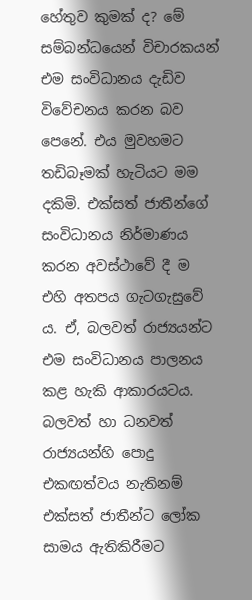හේතුව කුමක් ද? මේ සම්බන්ධයෙන් විචාරකයන් එම සංවිධානය දැඩිව විවේචනය කරන බව පෙනේ. එය මුවහමට තඩිබෑමක් හැටියට මම දකිමි. එක්සත් ජාතීන්ගේ සංවිධානය නිර්මාණය කරන අවස්ථාවේ දී ම එහි අතපය ගැටගැසුවේ ය. ඒ, බලවත් රාජ්‍යයන්ට එම සංවිධානය පාලනය කළ හැකි ආකාරයටය. බලවත් හා ධනවත් රාජ්‍යයන්හි පොදු එකඟත්වය නැතිනම් එක්සත් ජාතීන්ට ලෝක සාමය ඇතිකිරීමට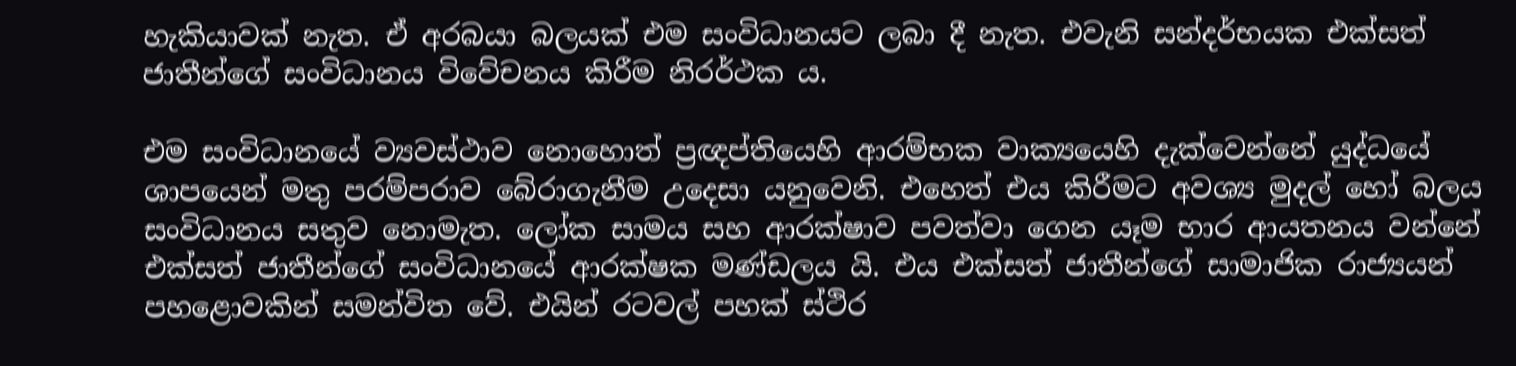හැකියාවක් නැත. ඒ අරබයා බලයක් එම සංවිධානයට ලබා දී නැත. එවැනි සන්දර්භයක එක්සත් ජාතීන්ගේ සංවිධානය විවේචනය කිරීම නිරර්ථක ය.

එම සංවිධානයේ ව්‍යවස්ථාව නොහොත් ප්‍රඥප්තියෙහි ආරම්භක වාක්‍යයෙහි දැක්වෙන්නේ යුද්ධයේ ශාපයෙන් මතු පරම්පරාව බේරාගැනීම උදෙසා යනුවෙනි. එහෙත් එය කිරීමට අවශ්‍ය මුදල් හෝ බලය සංවිධානය සතුව නොමැත. ලෝක සාමය සහ ආරක්ෂාව පවත්වා ගෙන යෑම භාර ආයතනය වන්නේ එක්සත් ජාතීන්ගේ සංවිධානයේ ආරක්ෂක මණ්ඩලය යි. එය එක්සත් ජාතීන්ගේ සාමාජික රාජ්‍යයන් පහළොවකින් සමන්විත වේ. එයින් රටවල් පහක් ස්ථිර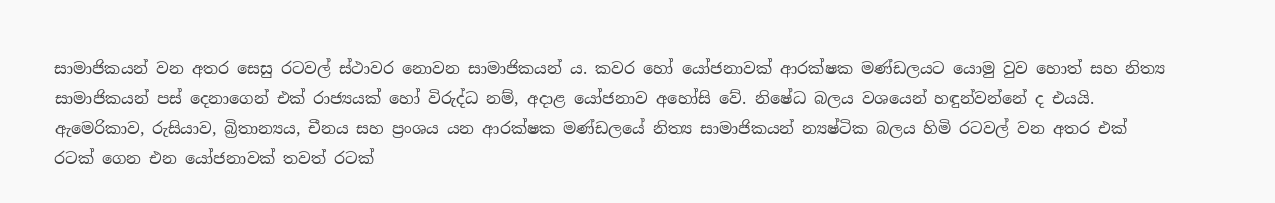සාමාජිකයන් වන අතර සෙසු රටවල් ස්ථාවර නොවන සාමාජිකයන් ය. කවර හෝ යෝජනාවක් ආරක්ෂක මණ්ඩලයට යොමු වුව හොත් සහ නිත්‍ය සාමාජිකයන් පස් දෙනාගෙන් එක් රාජ්‍යයක් හෝ විරුද්ධ නම්, අදාළ යෝජනාව අහෝසි වේ. නිෂේධ බලය වශයෙන් හඳුන්වන්නේ ද එයයි. ඇමෙරිකාව, රුසියාව, බ්‍රිතාන්‍යය, චීනය සහ ප්‍රංශය යන ආරක්ෂක මණ්ඩලයේ නිත්‍ය සාමාජිකයන් න්‍යෂ්ටික බලය හිමි රටවල් වන අතර එක් රටක් ගෙන එන යෝජනාවක් තවත් රටක්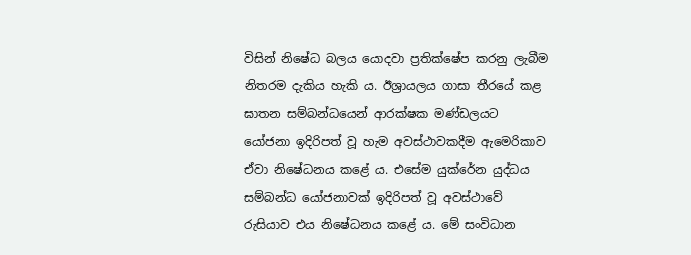විසින් නිෂේධ බලය යොදවා ප්‍රතික්ෂේප කරනු ලැබීම නිතරම දැකිය හැකි ය. ඊශ්‍රායලය ගාසා තීරයේ කළ ඝාතන සම්බන්ධයෙන් ආරක්ෂක මණ්ඩලයට යෝජනා ඉදිරිපත් වූ හැම අවස්ථාවකදීම ඇමෙරිකාව ඒවා නිෂේධනය කළේ ය. එසේම යුක්රේන යුද්ධය සම්බන්ධ යෝජනාවක් ඉදිරිපත් වූ අවස්ථාවේ රුසියාව එය නිෂේධනය කළේ ය. මේ සංවිධාන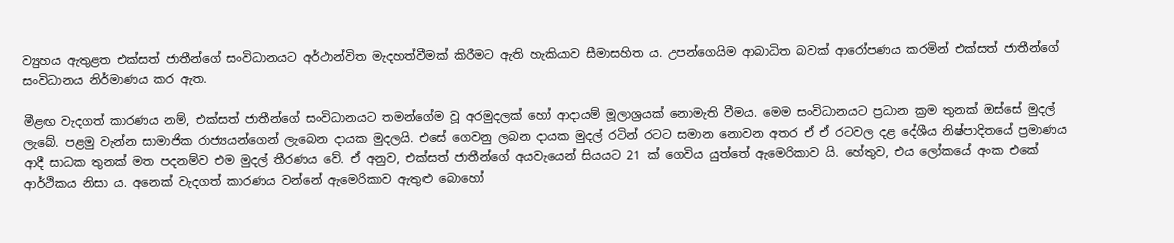ව්‍යුහය ඇතුළත එක්සත් ජාතීන්ගේ සංවිධානයට අර්ථාන්විත මැදහත්වීමක් කිරීමට ඇති හැකියාව සීමාසහිත ය. උපන්ගෙයිම ආබාධිත බවක් ආරෝපණය කරමින් එක්සත් ජාතීන්ගේ සංවිධානය නිර්මාණය කර ඇත.

මීළඟ වැදගත් කාරණය නම්, එක්සත් ජාතීන්ගේ සංවිධානයට තමන්ගේම වූ අරමුදලක් හෝ ආදායම් මූලාශ්‍රයක් නොමැති වීමය. මෙම සංවිධානයට ප්‍රධාන ක්‍රම තුනක් ඔස්සේ මුදල් ලැබේ. පළමු වැන්න සාමාජික රාජ්‍යයන්ගෙන් ලැබෙන දායක මුදලයි. එසේ ගෙවනු ලබන දායක මුදල් රටින් රටට සමාන නොවන අතර ඒ ඒ රටවල දළ දේශීය නිෂ්පාදිතයේ ප්‍රමාණය ආදී සාධක තුනක් මත පදනම්ව එම මුදල් තීරණය වේ. ඒ අනුව, එක්සත් ජාතීන්ගේ අයවැයෙන් සියයට 21 ක් ගෙවිය යුත්තේ ඇමෙරිකාව යි. හේතුව, එය ලෝකයේ අංක එකේ ආර්ථිකය නිසා ය. අනෙක් වැදගත් කාරණය වන්නේ ඇමෙරිකාව ඇතුළු බොහෝ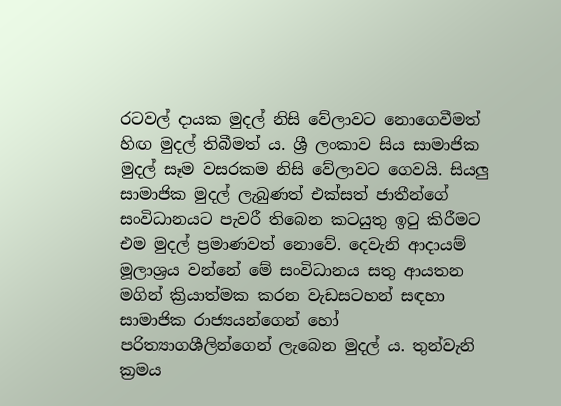රටවල් දායක මුදල් නිසි වේලාවට නොගෙවීමත් හිඟ මුදල් තිබීමත් ය. ශ්‍රී ලංකාව සිය සාමාජික මුදල් සෑම වසරකම නිසි වේලාවට ගෙවයි. සියලු සාමාජික මුදල් ලැබුණත් එක්සත් ජාතීන්ගේ සංවිධානයට පැවරී තිබෙන කටයුතු ඉටු කිරීමට එම මුදල් ප්‍රමාණවත් නොවේ. දෙවැනි ආදායම් මූලාශ්‍රය වන්නේ මේ සංවිධානය සතු ආයතන මගින් ක්‍රියාත්මක කරන වැඩසටහන් සඳහා සාමාජික රාජ්‍යයන්ගෙන් හෝ පරිත්‍යාගශීලින්ගෙන් ලැබෙන මුදල් ය. තුන්වැනි ක්‍රමය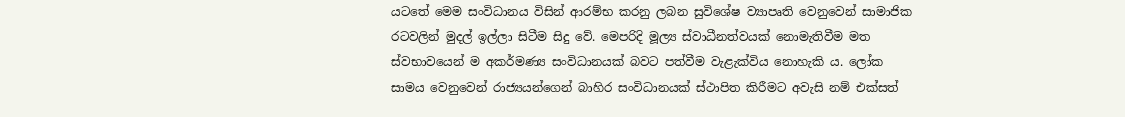යටතේ මෙම සංවිධානය විසින් ආරම්භ කරනු ලබන සුවිශේෂ ව්‍යාපෘති වෙනුවෙන් සාමාජික රටවලින් මුදල් ඉල්ලා සිටීම සිදු වේ. මෙපරිදි මූල්‍ය ස්වාධීනත්වයක් නොමැතිවීම මත ස්වභාවයෙන් ම අකර්මණ්‍ය සංවිධානයක් බවට පත්වීම වැළැක්විය නොහැකි ය. ලෝක සාමය වෙනුවෙන් රාජ්‍යයන්ගෙන් බාහිර සංවිධානයක් ස්ථාපිත කිරීමට අවැසි නම් එක්සත්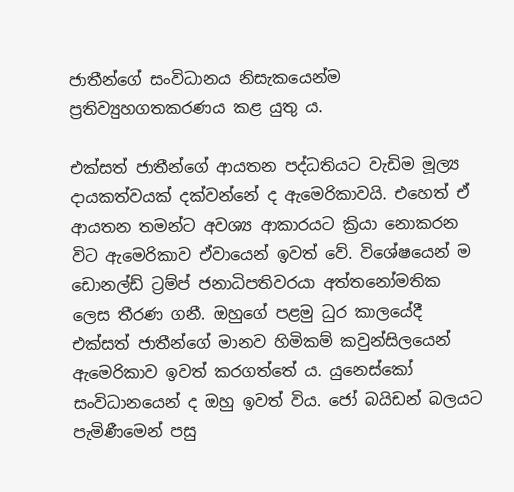ජාතීන්ගේ සංවිධානය නිසැකයෙන්ම ප්‍රතිව්‍යුහගතකරණය කළ යුතු ය.

එක්සත් ජාතීන්ගේ ආයතන පද්ධතියට වැඩිම මූල්‍ය දායකත්වයක් දක්වන්නේ ද ඇමෙරිකාවයි. එහෙත් ඒ ආයතන තමන්ට අවශ්‍ය ආකාරයට ක්‍රියා නොකරන විට ඇමෙරිකාව ඒවායෙන් ඉවත් වේ. විශේෂයෙන් ම ඩොනල්ඩ් ට්‍රම්ප් ජනාධිපතිවරයා අත්තනෝමතික ලෙස තීරණ ගනී. ඔහුගේ පළමු ධුර කාලයේදී එක්සත් ජාතීන්ගේ මානව හිමිකම් කවුන්සිලයෙන් ඇමෙරිකාව ඉවත් කරගත්තේ ය. යුනෙස්කෝ සංවිධානයෙන් ද ඔහු ඉවත් විය. ජෝ බයිඩන් බලයට පැමිණීමෙන් පසු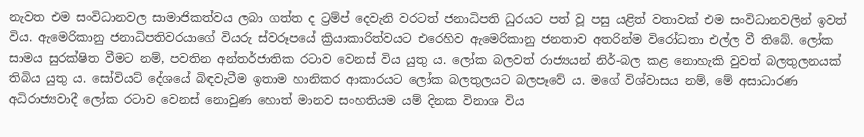නැවත එම සංවිධානවල සාමාජිකත්වය ලබා ගත්ත ද ට්‍රම්ප් දෙවැනි වරටත් ජනාධිපති ධුරයට පත් වූ පසු යළිත් වතාවක් එම සංවිධානවලින් ඉවත් විය. ඇමෙරිකානු ජනාධිපතිවරයාගේ වියරු ස්වරූපයේ ක්‍රියාකාරිත්වයට එරෙහිව ඇමෙරිකානු ජනතාව අතරින්ම විරෝධතා එල්ල වී තිබේ. ලෝක සාමය සුරක්ෂිත වීමට නම්, පවතින අන්තර්ජාතික රටාව වෙනස් විය යුතු ය. ලෝක බලවත් රාජ්‍යයන් නිර්-බල කළ නොහැකි වුවත් බලතුලනයක් තිබිය යුතු ය. සෝවියට් දේශයේ බිඳවැටීම ඉතාම හානිකර ආකාරයට ලෝක බලතුලයට බලපෑවේ ය. මගේ විශ්වාසය නම්, මේ අසාධාරණ අධිරාජ්‍යවාදී ලෝක රටාව වෙනස් නොවුණ හොත් මානව සංහතියම යම් දිනක විනාශ විය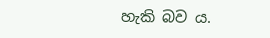හැකි බව ය.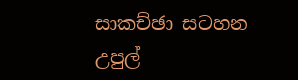සාකච්ඡා සටහන උපුල්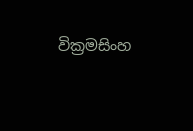වික්‍රමසිංහ